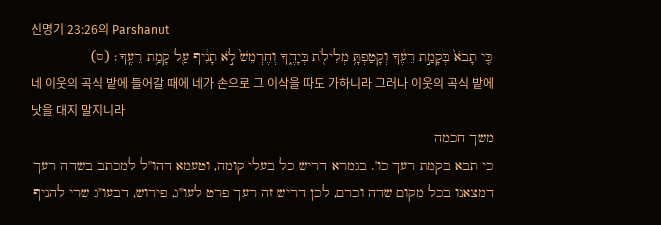신명기 23:26의 Parshanut
כִּ֤י תָבֹא֙ בְּקָמַ֣ת רֵעֶ֔ךָ וְקָטַפְתָּ֥ מְלִילֹ֖ת בְּיָדֶ֑ךָ וְחֶרְמֵשׁ֙ לֹ֣א תָנִ֔יף עַ֖ל קָמַ֥ת רֵעֶֽךָ׃ (ס)
네 이웃의 곡식 밭에 들어갈 때에 네가 손으로 그 이삭을 따도 가하니라 그러나 이웃의 곡식 밭에 낫을 대지 말지니라
משך חכמה
כי תבא בקמת רעך כו'. בגמרא דריש כל בעלי קומה, וטעמא דהו"ל למכתב בשדה רעך דמצאנו בכל מקום שדה וכרם, לכן דריש זה רעך פרט לעו"ג, פירוש, דבעו"ג שרי להניף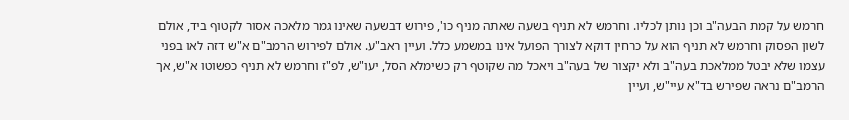חרמש על קמת הבעה"ב וכן נותן לכליו. וחרמש לא תניף בשעה שאתה מניף כו', פירוש דבשעה שאינו גמר מלאכה אסור לקטוף ביד, אולם לשון הפסוק וחרמש לא תניף הוא על כרחין דוקא לצורך הפועל אינו במשמע כלל. ועיין ראב"ע. אולם לפירוש הרמב"ם א"ש דזה לאו בפני עצמו שלא יבטל ממלאכת בעה"ב ולא יקצור של בעה"ב ויאכל מה שקוטף רק כשימלא הסל, יעו"ש, לפ"ז וחרמש לא תניף כפשוטו א"ש, אך הרמב"ם נראה שפירש בד"א עיי"ש, ועיין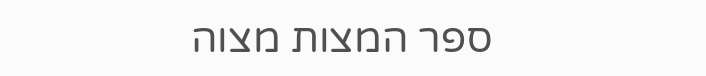ספר המצות מצוה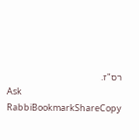רס"ז.
Ask RabbiBookmarkShareCopy